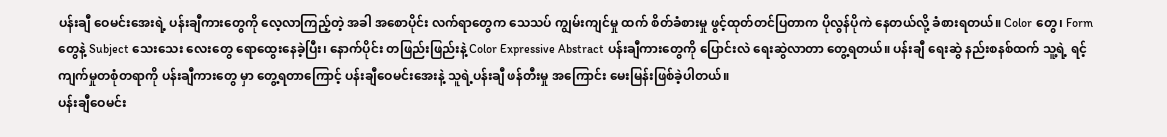ပန်းချီ ဝေမင်းအေးရဲ့ ပန်းချီကားတွေကို လေ့လာကြည့်တဲ့ အခါ အစောပိုင်း လက်ရာတွေက သေသပ် ကျွမ်းကျင်မှု ထက် စိတ်ခံစားမှု ဖွင့်ထုတ်တင်ပြတာက ပိုလွန်ပိုကဲ နေတယ်လို့ ခံစားရတယ်။ Color တွေ၊ Form တွေနဲ့ Subject သေးသေး လေးတွေ ရောထွေးနေခဲ့ပြီး၊ နောက်ပိုင်း တဖြည်းဖြည်းနဲ့ Color Expressive Abstract ပန်းချီကားတွေကို ပြောင်းလဲ ရေးဆွဲလာတာ တွေ့ရတယ်။ ပန်းချီ ရေးဆွဲ နည်းစနစ်ထက် သူ့ရဲ့ ရင့်ကျက်မှုတစုံတရာကို ပန်းချီကားတွေ မှာ တွေ့ရတာကြောင့် ပန်းချီဝေမင်းအေးနဲ့ သူရဲ့ပန်းချီ ဖန်တီးမှု အကြောင်း မေးမြန်းဖြစ်ခဲ့ပါတယ်။
ပန်းချီဝေမင်း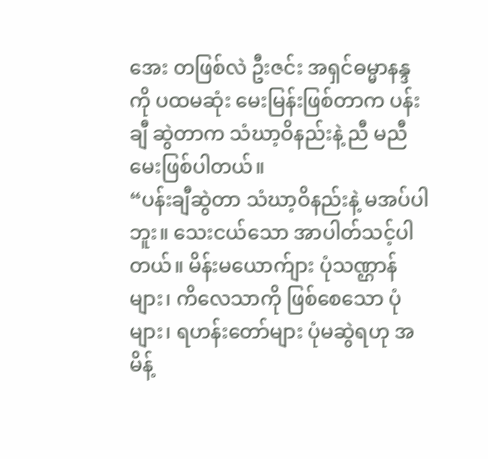အေး တဖြစ်လဲ ဦးဇင်း အရှင်ဓမ္မာနန္ဒကို ပထမဆုံး မေးမြန်းဖြစ်တာက ပန်းချီ ဆွဲတာက သံဃာ့ဝိနည်းနဲ့ ညီ မညီ မေးဖြစ်ပါတယ်။
“ပန်းချီဆွဲတာ သံဃာ့ဝိနည်းနဲ့ မအပ်ပါဘူး။ သေးငယ်သော အာပါတ်သင့်ပါတယ်။ မိန်းမယောက်ျား ပုံသဏ္ဌာန်များ၊ ကိလေသာကို ဖြစ်စေသော ပုံများ၊ ရဟန်းတော်များ ပုံမဆွဲရဟု အမိန့်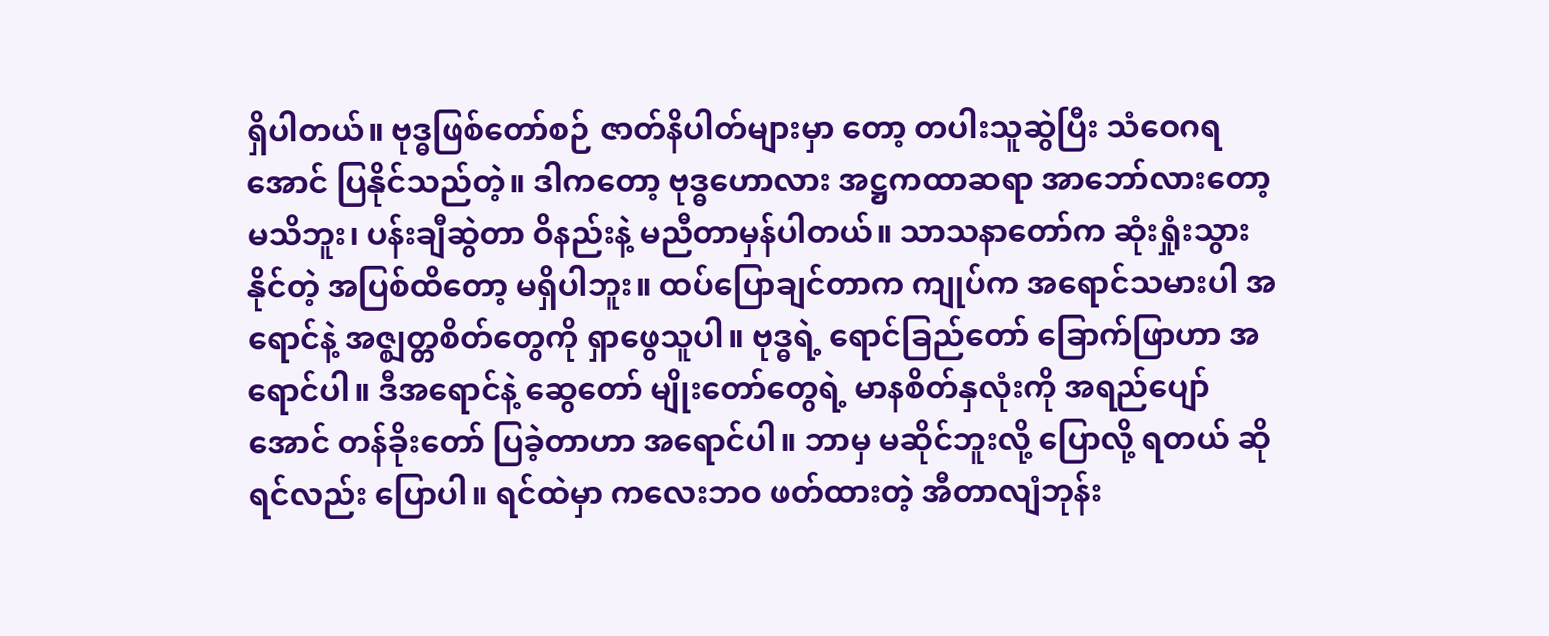ရှိပါတယ်။ ဗုဒ္ဓဖြစ်တော်စဉ် ဇာတ်နိပါတ်များမှာ တော့ တပါးသူဆွဲပြီး သံဝေဂရအောင် ပြနိုင်သည်တဲ့။ ဒါကတော့ ဗုဒ္ဓဟောလား အဋ္ဌကထာဆရာ အာဘော်လားတော့ မသိဘူး၊ ပန်းချီဆွဲတာ ဝိနည်းနဲ့ မညီတာမှန်ပါတယ်။ သာသနာတော်က ဆုံးရှုံးသွား နိုင်တဲ့ အပြစ်ထိတော့ မရှိပါဘူး။ ထပ်ပြောချင်တာက ကျုပ်က အရောင်သမားပါ အရောင်နဲ့ အဇ္ဈတ္တစိတ်တွေကို ရှာဖွေသူပါ။ ဗုဒ္ဓရဲ့ ရောင်ခြည်တော် ခြောက်ဖြာဟာ အရောင်ပါ။ ဒီအရောင်နဲ့ ဆွေတော် မျိုးတော်တွေရဲ့ မာနစိတ်နှလုံးကို အရည်ပျော်အောင် တန်ခိုးတော် ပြခဲ့တာဟာ အရောင်ပါ။ ဘာမှ မဆိုင်ဘူးလို့ ပြောလို့ ရတယ် ဆိုရင်လည်း ပြောပါ။ ရင်ထဲမှာ ကလေးဘဝ ဖတ်ထားတဲ့ အီတာလျံဘုန်း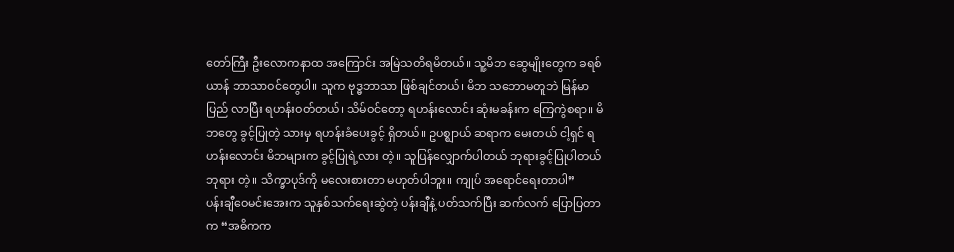တော်ကြီး ဦးလောကနာထ အကြောင်း အမြဲသတိရမိတယ်။ သူ့မိဘ ဆွေမျိုးတွေက ခရစ်ယာန် ဘာသာဝင်တွေပါ။ သူက ဗုဒ္ဓဘာသာ ဖြစ်ချင်တယ်၊ မိဘ သဘောမတူဘဲ မြန်မာပြည် လာပြီး ရဟန်းဝတ်တယ်၊ သိမ်ဝင်တော့ ရဟန်းလောင်း ဆုံးမခန်းက ကြေကွဲစရာ။ မိဘတွေ ခွင့်ပြုတဲ့ သားမှ ရဟန်းခံပေးခွင့် ရှိတယ်။ ဥပစ္ဈာယ် ဆရာက မေးတယ် ငါ့ရှင် ရဟန်းလောင်း မိဘများက ခွင့်ပြုရဲ့လား တဲ့။ သူပြန်လျှောက်ပါတယ် ဘုရားခွင့်ပြုပါတယ် ဘုရား တဲ့။ သိက္ခာပုဒ်ကို မလေးစားတာ မဟုတ်ပါဘူး။ ကျုပ် အရောင်ရေးတာပါ”
ပန်းချီဝေမင်းအေးက သူနှစ်သက်ရေးဆွဲတဲ့ ပန်းချီနဲ့ ပတ်သက်ပြီး ဆက်လက် ပြောပြတာက “အဓိကက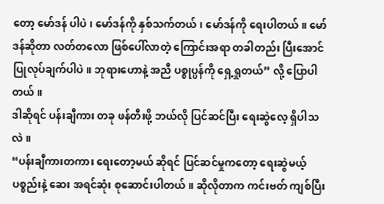တော့ မော်ဒန် ပါပဲ၊ မော်ဒန်ကို နှစ်သက်တယ်၊ မော်ဒန်ကို ရေးပါတယ်။ မော်ဒန်ဆိုတာ လတ်တလော ဖြစ်ပေါ်လာတဲ့ ကြောင်းအရာ တခါတည်း ပြီးအောင် ပြုလုပ်ချက်ပါပဲ။ ဘုရားဟောနဲ့ အညီ ပစ္စုပ္ပန်ကို ရှေ့ရှုတယ်” လို့ ပြောပါတယ်။
ဒါဆိုရင် ပန်းချီကား တခု ဖန်တီးဖို့ ဘယ်လို ပြင်ဆင်ပြီး ရေးဆွဲလေ့ ရှိပါသလဲ။
“ပန်းချီကားတကား ရေးတော့မယ် ဆိုရင် ပြင်ဆင်မှုကတော့ ရေးဆွဲမယ့် ပစ္စည်းနဲ့ ဆေး အရင်ဆုံး စုဆောင်းပါတယ်။ ဆိုလိုတာက ကင်းဗတ် ကျစ်ပြီး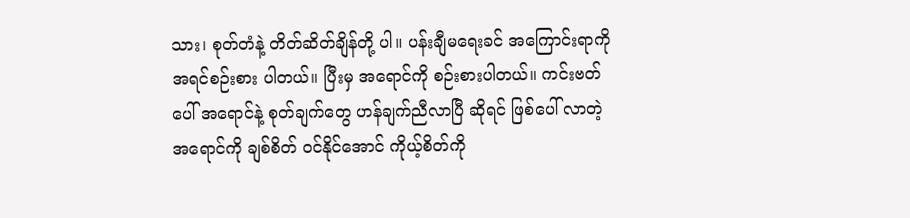သား၊ စုတ်တံနဲ့ တိတ်ဆိတ်ချိန်တို့ ပါ။ ပန်းချီမရေးခင် အကြောင်းရာကို အရင်စဉ်းစား ပါတယ်။ ပြီးမှ အရောင်ကို စဉ်းစားပါတယ်။ ကင်းဗတ်ပေါ် အရောင်နဲ့ စုတ်ချက်တွေ ဟန်ချက်ညီလာပြီ ဆိုရင် ဖြစ်ပေါ် လာတဲ့ အရောင်ကို ချစ်စိတ် ဝင်နိုင်အောင် ကိုယ့်စိတ်ကို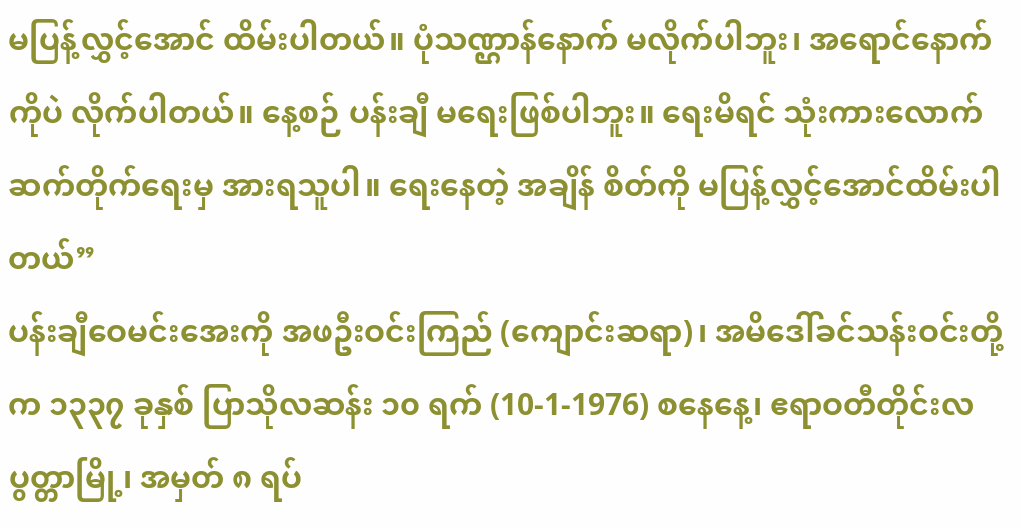မပြန့်လွှင့်အောင် ထိမ်းပါတယ်။ ပုံသဏ္ဌာန်နောက် မလိုက်ပါဘူး၊ အရောင်နောက်ကိုပဲ လိုက်ပါတယ်။ နေ့စဉ် ပန်းချီ မရေးဖြစ်ပါဘူး။ ရေးမိရင် သုံးကားလောက် ဆက်တိုက်ရေးမှ အားရသူပါ။ ရေးနေတဲ့ အချိန် စိတ်ကို မပြန့်လွှင့်အောင်ထိမ်းပါတယ်”
ပန်းချီဝေမင်းအေးကို အဖဦးဝင်းကြည် (ကျောင်းဆရာ)၊ အမိဒေါ်ခင်သန်းဝင်းတို့က ၁၃၃၇ ခုနှစ် ပြာသိုလဆန်း ၁၀ ရက် (10-1-1976) စနေနေ့၊ ဧရာဝတီတိုင်းလပွတ္တာမြို့၊ အမှတ် ၈ ရပ်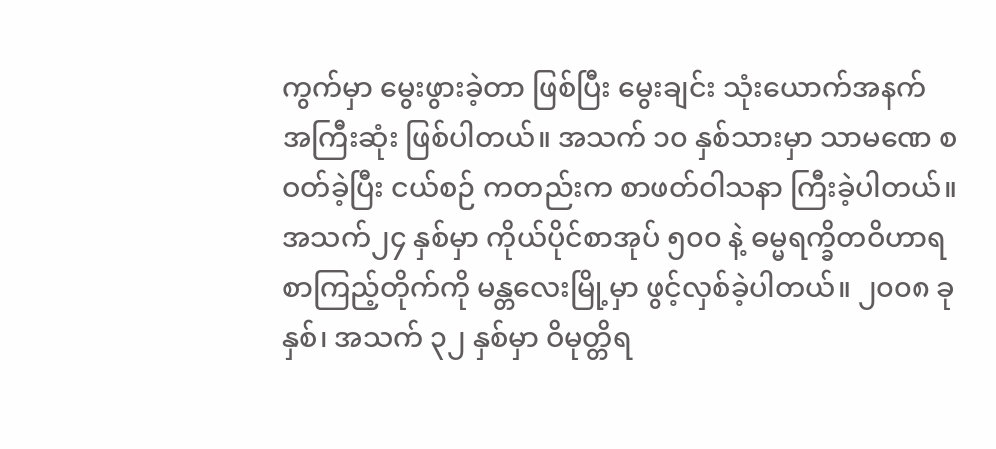ကွက်မှာ မွေးဖွားခဲ့တာ ဖြစ်ပြီး မွေးချင်း သုံးယောက်အနက် အကြီးဆုံး ဖြစ်ပါတယ်။ အသက် ၁၀ နှစ်သားမှာ သာမဏေ စဝတ်ခဲ့ပြီး ငယ်စဉ် ကတည်းက စာဖတ်ဝါသနာ ကြီးခဲ့ပါတယ်။ အသက်၂၄ နှစ်မှာ ကိုယ်ပိုင်စာအုပ် ၅၀၀ နဲ့ ဓမ္မရက္ခိတဝိဟာရ စာကြည့်တိုက်ကို မန္တလေးမြို့မှာ ဖွင့်လှစ်ခဲ့ပါတယ်။ ၂၀၀၈ ခုနှစ်၊ အသက် ၃၂ နှစ်မှာ ဝိမုတ္တိရ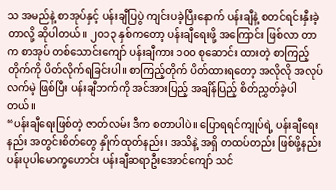သ အမည်နဲ့ စာအုပ်နှင့် ပန်းချီပြပွဲ ကျင်းပခဲ့ပြီးနောက် ပန်းချီနဲ့ စတင်ရင်းနှီးခဲ့တာလို့ ဆိုပါတယ်။ ၂၀၁၃ နှစ်ကတော့ ပန်းချီရေးဖို့ အကြောင်း ဖြစ်လာ တာက စာအုပ် တစ်သောင်းကျော် ပန်းချီကား ၁၀၀ စုဆောင်း ထားတဲ့ စာကြည့်တိုက်ကို ပိတ်လိုက်ရခြင်းပါ။ စာကြည့်တိုက် ပိတ်ထားရတော့ အလိုလို အလုပ်လက်မဲ့ ဖြစ်ပြီး ပန်းချီဘက်ကို အင်အားပြည့် အချိန်ပြည့် စိတ်ညွှတ်ခဲ့ပါတယ်။
“ပန်းချီရေးဖြစ်တဲ့ ဇာတ်လမ်း ဒီက စတာပါပဲ။ ပြောရရင်ကျုပ်ရဲ့ ပန်းချီရေးနည်း အတွင်းစိတ်တွေ နှိုက်ထုတ်နည်း၊ အသိနဲ့ အရှိ တထပ်တည်း ဖြစ်ဖို့နည်း ပန်းပုပါမောက္ခဟောင်း ပန်းချီဆရာဦးအောင်ကျော် သင်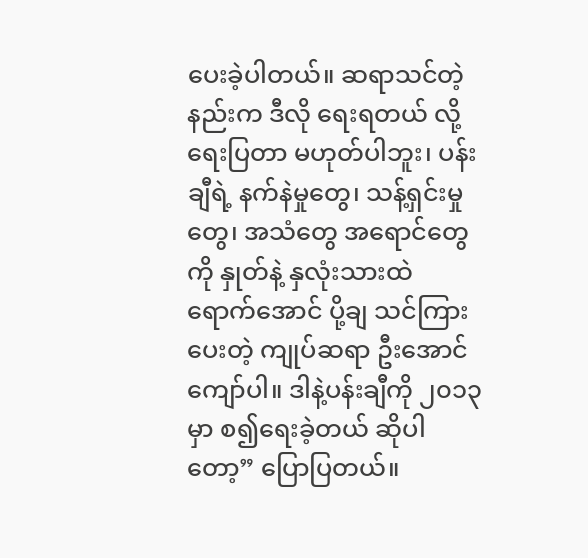ပေးခဲ့ပါတယ်။ ဆရာသင်တဲ့ နည်းက ဒီလို ရေးရတယ် လို့ ရေးပြတာ မဟုတ်ပါဘူး၊ ပန်းချီရဲ့ နက်နဲမှုတွေ၊ သန့်ရှင်းမှုတွေ၊ အသံတွေ အရောင်တွေကို နှုတ်နဲ့ နှလုံးသားထဲ ရောက်အောင် ပို့ချ သင်ကြားပေးတဲ့ ကျုပ်ဆရာ ဦးအောင်ကျော်ပါ။ ဒါနဲ့ပန်းချီကို ၂၀၁၃ မှာ စ၍ရေးခဲ့တယ် ဆိုပါတော့” ပြောပြတယ်။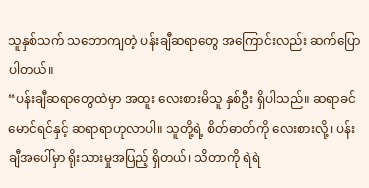သူနှစ်သက် သဘောကျတဲ့ ပန်းချီဆရာတွေ အကြောင်းလည်း ဆက်ပြောပါတယ်။
“ပန်းချီဆရာတွေထဲမှာ အထူး လေးစားမိသူ နှစ်ဦး ရှိပါသည်။ ဆရာခင်မောင်ရင်နှင့် ဆရာရာဟုလာပါ။ သူတို့ရဲ့ စိတ်ဓာတ်ကို လေးစားလို့၊ ပန်းချီအပေါ်မှာ ရိုးသားမှုအပြည့် ရှိတယ်၊ သိတာကို ရဲရဲ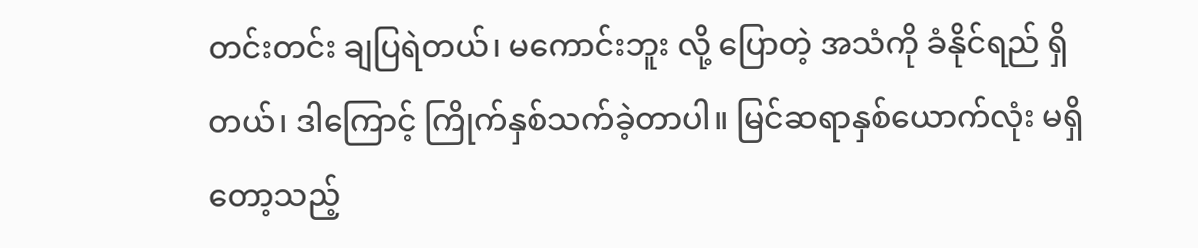တင်းတင်း ချပြရဲတယ်၊ မကောင်းဘူး လို့ ပြောတဲ့ အသံကို ခံနိုင်ရည် ရှိတယ်၊ ဒါကြောင့် ကြိုက်နှစ်သက်ခဲ့တာပါ။ မြင်ဆရာနှစ်ယောက်လုံး မရှိတော့သည့်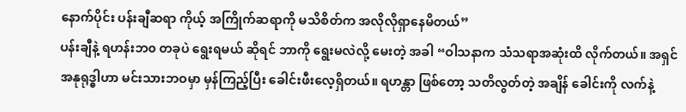နောက်ပိုင်း ပန်းချီဆရာ ကိုယ့် အကြိုက်ဆရာကို မသိစိတ်က အလိုလိုရှာနေမိတယ်”
ပန်းချီနဲ့ ရဟန်းဘ၀ တခုပဲ ရွေးရမယ် ဆိုရင် ဘာကို ရွေးမလဲလို့ မေးတဲ့ အခါ “ဝါသနာက သံသရာအဆုံးထိ လိုက်တယ်။ အရှင်အနုရုဒ္ဓါဟာ မင်းသားဘဝမှာ မှန်ကြည့်ပြီး ခေါင်းဖီးလေ့ရှိတယ်။ ရဟန္တာ ဖြစ်တော့ သတိလွတ်တဲ့ အချိန် ခေါင်းကို လက်နဲ့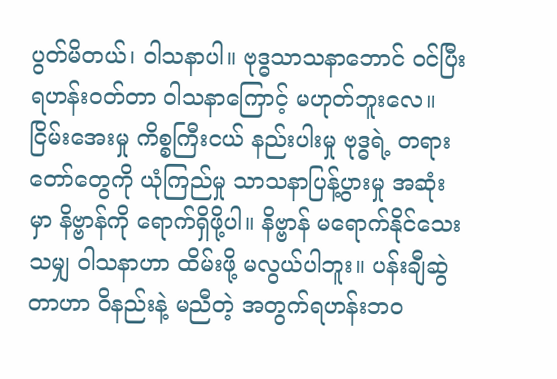ပွတ်မိတယ်၊ ဝါသနာပါ။ ဗုဒ္ဓသာသနာဘောင် ဝင်ပြီး ရဟန်းဝတ်တာ ဝါသနာကြောင့် မဟုတ်ဘူးလေ။ ငြိမ်းအေးမှု ကိစ္စကြီးငယ် နည်းပါးမှု ဗုဒ္ဓရဲ့ တရားတော်တွေကို ယုံကြည်မှု သာသနာပြန့်ပွားမှု အဆုံးမှာ နိဗ္ဗာန်ကို ရောက်ရှိဖို့ပါ။ နိဗ္ဗာန် မရောက်နိုင်သေးသမျှ ဝါသနာဟာ ထိမ်းဖို့ မလွယ်ပါဘူး။ ပန်းချီဆွဲတာဟာ ဝိနည်းနဲ့ မညီတဲ့ အတွက်ရဟန်းဘဝ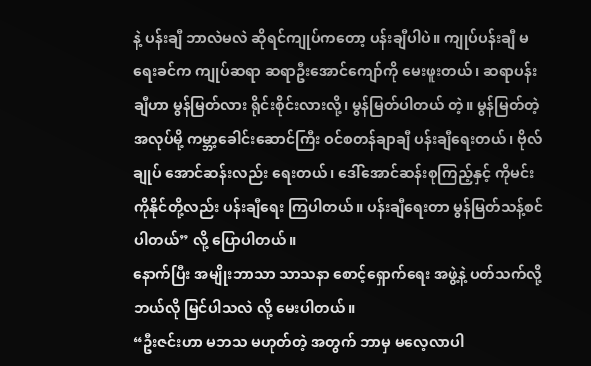နဲ့ ပန်းချီ ဘာလဲမလဲ ဆိုရင်ကျုပ်ကတော့ ပန်းချီပါပဲ။ ကျုပ်ပန်းချီ မရေးခင်က ကျုပ်ဆရာ ဆရာဦးအောင်ကျော်ကို မေးဖူးတယ်၊ ဆရာပန်းချီဟာ မွန်မြတ်လား ရိုင်းစိုင်းလားလို့၊ မွန်မြတ်ပါတယ် တဲ့။ မွန်မြတ်တဲ့ အလုပ်မို့ ကမ္ဘာ့ခေါင်းဆောင်ကြီး ဝင်စတန်ချာချီ ပန်းချီရေးတယ်၊ ဗိုလ်ချုပ် အောင်ဆန်းလည်း ရေးတယ်၊ ဒေါ်အောင်ဆန်းစုကြည့်နှင့် ကိုမင်းကိုနိုင်တို့လည်း ပန်းချီရေး ကြပါတယ်။ ပန်းချီရေးတာ မွန်မြတ်သန့်စင်ပါတယ်” လို့ ပြောပါတယ်။
နောက်ပြီး အမျိုးဘာသာ သာသနာ စောင့်ရှောက်ရေး အဖွဲ့နဲ့ ပတ်သက်လို့ ဘယ်လို မြင်ပါသလဲ လို့ မေးပါတယ်။
“ဦးဇင်းဟာ မဘသ မဟုတ်တဲ့ အတွက် ဘာမှ မလေ့လာပါ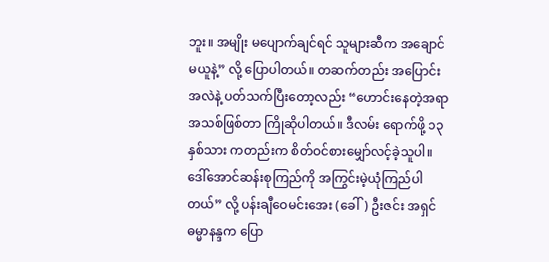ဘူး။ အမျိုး မပျောက်ချင်ရင် သူများဆီက အချောင်မယူနဲ့” လို့ ပြောပါတယ်။ တဆက်တည်း အပြောင်းအလဲနဲ့ ပတ်သက်ပြီးတော့လည်း “ဟောင်းနေတဲ့အရာ အသစ်ဖြစ်တာ ကြိုဆိုပါတယ်။ ဒီလမ်း ရောက်ဖို့ ၁၃ နှစ်သား ကတည်းက စိတ်ဝင်စားမျှော်လင့်ခဲ့သူပါ။ ဒေါ်အောင်ဆန်းစုကြည်ကို အကြွင်းမဲ့ယုံကြည်ပါတယ်” လို့ ပန်းချီဝေမင်းအေး (ခေါ်) ဦးဇင်း အရှင်ဓမ္မာနန္ဒက ပြော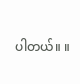ပါတယ်။ ။